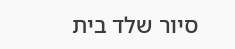סיור שלד בית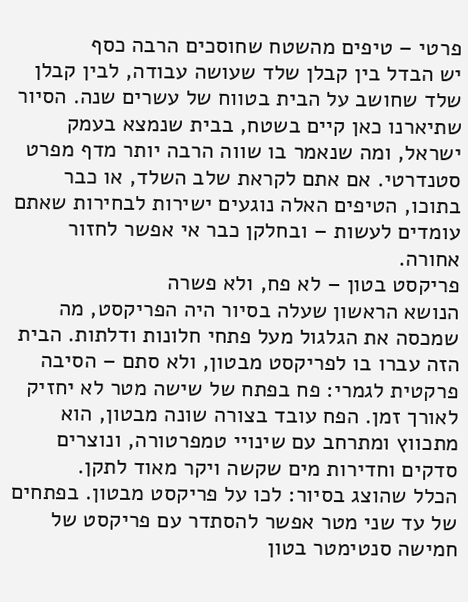פרטי – טיפים מהשטח שחוסכים הרבה כסף
יש הבדל בין קבלן שלד שעושה עבודה, לבין קבלן שלד שחושב על הבית בטווח של עשרים שנה. הסיור שתיארנו כאן קיים בשטח, בבית שנמצא בעמק ישראל, ומה שנאמר בו שווה הרבה יותר מדף מפרט סטנדרטי. אם אתם לקראת שלב השלד, או כבר בתוכו, הטיפים האלה נוגעים ישירות לבחירות שאתם עומדים לעשות – ובחלקן כבר אי אפשר לחזור אחורה.
פריקסט בטון – לא פח, ולא פשרה
הנושא הראשון שעלה בסיור היה הפריקסט, מה שמכסה את הגלגול מעל פתחי חלונות ודלתות. הבית הזה עברו בו לפריקסט מבטון, ולא סתם – הסיבה פרקטית לגמרי: פח בפתח של שישה מטר לא יחזיק לאורך זמן. הפח עובד בצורה שונה מבטון, הוא מתכווץ ומתרחב עם שינויי טמפרטורה, ונוצרים סדקים וחדירות מים שקשה ויקר מאוד לתקן.
הכלל שהוצג בסיור: לכו על פריקסט מבטון. בפתחים של עד שני מטר אפשר להסתדר עם פריקסט של חמישה סנטימטר בטון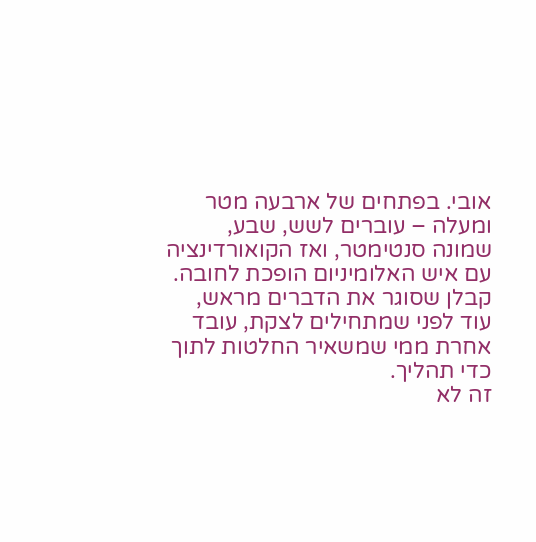אובי. בפתחים של ארבעה מטר ומעלה – עוברים לשש, שבע, שמונה סנטימטר, ואז הקואורדינציה עם איש האלומיניום הופכת לחובה. קבלן שסוגר את הדברים מראש, עוד לפני שמתחילים לצקת, עובד אחרת ממי שמשאיר החלטות לתוך כדי תהליך.
זה לא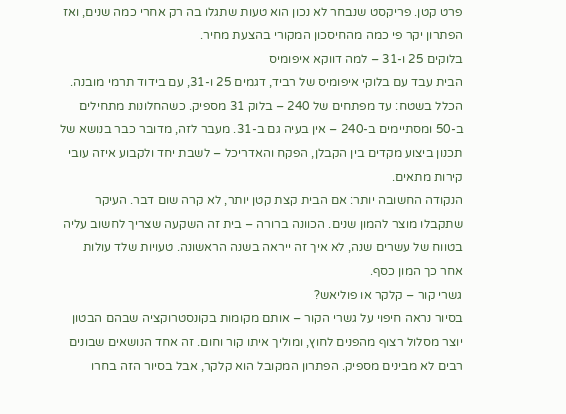פרט קטן. פריקסט שנבחר לא נכון הוא טעות שתגלו בה רק אחרי כמה שנים, ואז הפתרון יקר פי כמה מהחיסכון המקורי בהצעת מחיר.
בלוקים 25 ו-31 – למה דווקא איפומיס
הבית עבד עם בלוקי איפומיס של רביד, דגמים 25 ו-31, עם בידוד תרמי מובנה. הכלל בשטח: עד מפתחים של 240 – בלוק 31 מספיק. כשהחלונות מתחילים ב-50 ומסתיימים ב-240 – אין בעיה גם ב-31. מעבר לזה, מדובר כבר בנושא של תכנון ביצוע מקדים בין הקבלן, הפקח והאדריכל – לשבת יחד ולקבוע איזה עובי קירות מתאים.
הנקודה החשובה יותר: אם הבית קצת קטן יותר, לא קרה שום דבר. העיקר שתקבלו מוצר להמון שנים. הכוונה ברורה – בית זה השקעה שצריך לחשוב עליה בטווח של עשרים שנה, לא איך זה ייראה בשנה הראשונה. טעויות שלד עולות אחר כך המון כסף.
גשרי קור – קלקר או פוליאש?
בסיור נראה חיפוי על גשרי הקור – אותם מקומות בקונסטרוקציה שבהם הבטון יוצר מסלול רצוף מהפנים לחוץ, ומוליך איתו קור וחום. זה אחד הנושאים שבונים רבים לא מבינים מספיק. הפתרון המקובל הוא קלקר, אבל בסיור הזה בחרו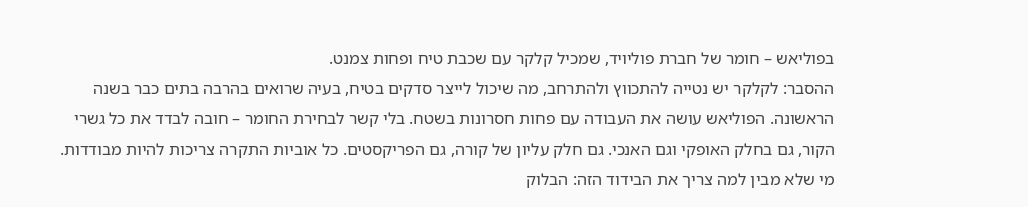בפוליאש – חומר של חברת פוליויד, שמכיל קלקר עם שכבת טיח ופחות צמנט.
ההסבר: לקלקר יש נטייה להתכווץ ולהתרחב, מה שיכול לייצר סדקים בטיח, בעיה שרואים בהרבה בתים כבר בשנה הראשונה. הפוליאש עושה את העבודה עם פחות חסרונות בשטח. בלי קשר לבחירת החומר – חובה לבדד את כל גשרי הקור, גם בחלק האופקי וגם האנכי. גם חלק עליון של קורה, גם הפריקסטים. כל אוביות התקרה צריכות להיות מבודדות.
מי שלא מבין למה צריך את הבידוד הזה: הבלוק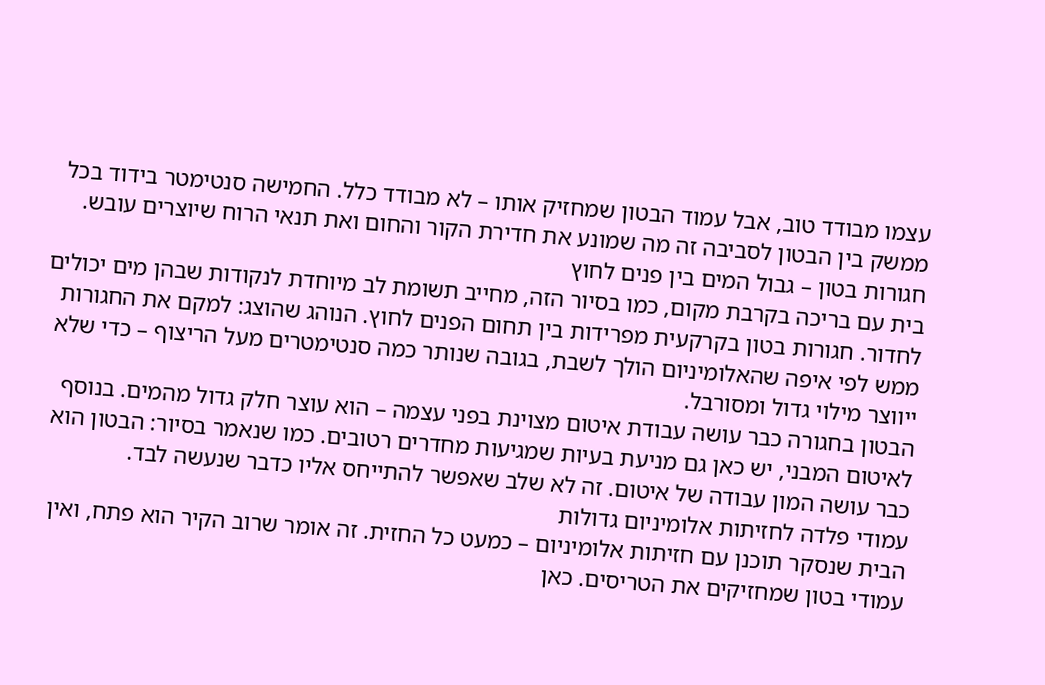עצמו מבודד טוב, אבל עמוד הבטון שמחזיק אותו – לא מבודד כלל. החמישה סנטימטר בידוד בכל ממשק בין הבטון לסביבה זה מה שמונע את חדירת הקור והחום ואת תנאי הרוח שיוצרים עובש.
חגורות בטון – גבול המים בין פנים לחוץ
בית עם בריכה בקרבת מקום, כמו בסיור הזה, מחייב תשומת לב מיוחדת לנקודות שבהן מים יכולים לחדור. חגורות בטון בקרקעית מפרידות בין תחום הפנים לחוץ. הנוהג שהוצג: למקם את החגורות ממש לפי איפה שהאלומיניום הולך לשבת, בגובה שנותר כמה סנטימטרים מעל הריצוף – כדי שלא ייווצר מילוי גדול ומסורבל.
הבטון בחגורה כבר עושה עבודת איטום מצוינת בפני עצמה – הוא עוצר חלק גדול מהמים. בנוסף לאיטום המבני, יש כאן גם מניעת בעיות שמגיעות מחדרים רטובים. כמו שנאמר בסיור: הבטון הוא כבר עושה המון עבודה של איטום. זה לא שלב שאפשר להתייחס אליו כדבר שנעשה לבד.
עמודי פלדה לחזיתות אלומיניום גדולות
הבית שנסקר תוכנן עם חזיתות אלומיניום – כמעט כל החזית. זה אומר שרוב הקיר הוא פתח, ואין עמודי בטון שמחזיקים את הטריסים. כאן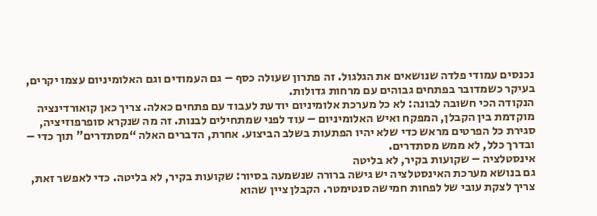נכנסים עמודי פלדה שנושאים את הגלגול. זה פתרון שעולה כסף – גם העמודים וגם האלומיניום עצמו יקרים, בעיקר כשמדובר בפתחים גבוהים עם מרחות גדולות.
הנקודה הכי חשובה לבונה: לא כל מערכת אלומיניום יודעת לעבוד עם פתחים כאלה. צריך כאן קואורדינציה מוקדמת בין הקבלן, המפקח ואיש האלומיניום – עוד לפני שמתחילים לבנות. זה מה שנקרא סופרפוזיציה, סגירת כל הפרטים מראש כדי שלא יהיו הפתעות בשלב הביצוע. אחרת, הדברים האלה “מסתדרים” תוך כדי – ובדרך כלל, לא ממש מסתדרים.
אינסטלציה – שקועות בקיר, לא בליטה
גם בנושא מערכת האינסטלציה יש גישה ברורה שנשמעה בסיור: שקועות בקיר, לא בליטה. כדי לאפשר זאת, צריך לצקת עובי של לפחות חמישה סנטימטר. הקבלן ציין שהוא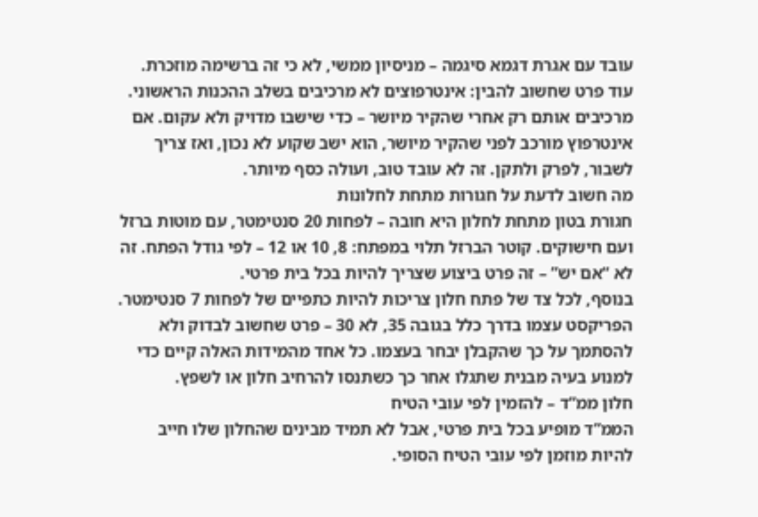עובד עם אגרת דגמא סיגמה – מניסיון ממשי, לא כי זה ברשימה מוזכרת.
עוד פרט שחשוב להבין: אינטרפוצים לא מרכיבים בשלב ההכנות הראשוני. מרכיבים אותם רק אחרי שהקיר מיושר – כדי שישבו מדויק ולא עקום. אם אינטרפוץ מורכב לפני שהקיר מיושר, הוא ישב שקוע לא נכון, ואז צריך לשבור, לפרק ולתקן. זה לא עובד טוב, ועולה כסף מיותר.
מה חשוב לדעת על חגורות מתחת לחלונות
חגורת בטון מתחת לחלון היא חובה – לפחות 20 סנטימטר, עם מוטות ברזל ועם חישוקים. קוטר הברזל תלוי במפתח: 8, 10 או 12 – לפי גודל הפתח. זה לא “אם יש” – זה פרט ביצוע שצריך להיות בכל בית פרטי.
בנוסף, לכל צד של פתח חלון צריכות להיות כתפיים של לפחות 7 סנטימטר. הפריקסט עצמו בדרך כלל בגובה 35, לא 30 – פרט שחשוב לבדוק ולא להסתמך על כך שהקבלן יבחר בעצמו. כל אחד מהמידות האלה קיים כדי למנוע בעיה מבנית שתגלו אחר כך כשתנסו להרחיב חלון או לשפץ.
חלון ממ”ד – להזמין לפי עובי הטיח
הממ”ד מופיע בכל בית פרטי, אבל לא תמיד מבינים שהחלון שלו חייב להיות מוזמן לפי עובי הטיח הסופי.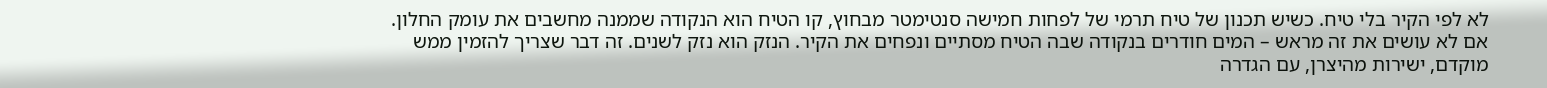לא לפי הקיר בלי טיח. כשיש תכנון של טיח תרמי של לפחות חמישה סנטימטר מבחוץ, קו הטיח הוא הנקודה שממנה מחשבים את עומק החלון.
אם לא עושים את זה מראש – המים חודרים בנקודה שבה הטיח מסתיים ונפחים את הקיר. הנזק הוא נזק לשנים. זה דבר שצריך להזמין ממש מוקדם, ישירות מהיצרן, עם הגדרה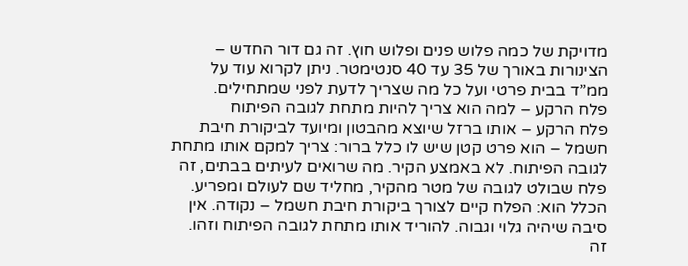מדויקת של כמה פלוש פנים ופלוש חוץ. זה גם דור החדש – הצינורות באורך של 35 עד 40 סנטימטר. ניתן לקרוא עוד על ממ”ד בבית פרטי ועל כל מה שצריך לדעת לפני שמתחילים.
פלח הרקע – למה הוא צריך להיות מתחת לגובה הפיתוח
פלח הרקע – אותו ברזל שיוצא מהבטון ומיועד לביקורת חיבת חשמל – הוא פרט קטן שיש לו כלל ברור: צריך למקם אותו מתחת לגובה הפיתוח. לא באמצע הקיר. מה שרואים לעיתים בבתים, זה פלח שבולט לגובה של מטר מהקיר, מחליד שם לעולם ומפריע.
הכלל הוא: הפלח קיים לצורך ביקורת חיבת חשמל – נקודה. אין סיבה שיהיה גלוי וגבוה. להוריד אותו מתחת לגובה הפיתוח וזהו. זה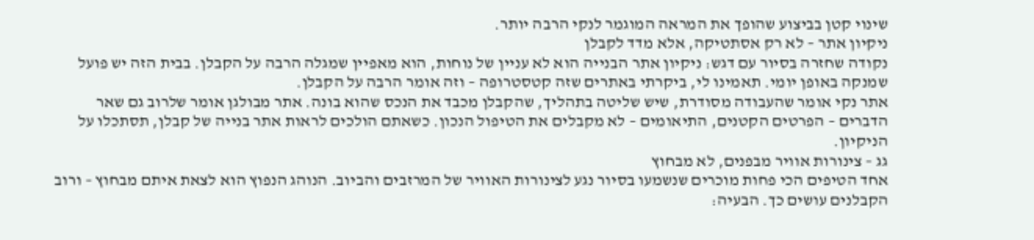שינוי קטן בביצוע שהופך את המראה המוגמר לנקי הרבה יותר.
ניקיון אתר – לא רק אסתטיקה, אלא מדד לקבלן
נקודה שחזרה בסיור עם דגש: ניקיון אתר הבנייה הוא לא עניין של נוחות, הוא מאפיין שמגלה הרבה על הקבלן. בבית הזה יש פועל שמנקה באופן יומי. תאמינו לי, ביקרתי באתרים שזה קטסטרופה – וזה אומר הרבה על הקבלן.
אתר נקי אומר שהעבודה מסודרת, שיש שליטה בתהליך, שהקבלן מכבד את הנכס שהוא בונה. אתר מבולגן אומר שלרוב גם שאר הדברים – הפרטים הקטנים, התיאומים – לא מקבלים את הטיפול הנכון. כשאתם הולכים לראות אתר בנייה של קבלן, תסתכלו על הניקיון.
גג – צינורות אוויר מבפנים, לא מבחוץ
אחד הטיפים הכי פחות מוכרים שנשמעו בסיור נגע לצינורות האוויר של המרזבים והביוב. הנוהג הנפוץ הוא לצאת איתם מבחוץ – ורוב הקבלנים עושים כך. הבעיה: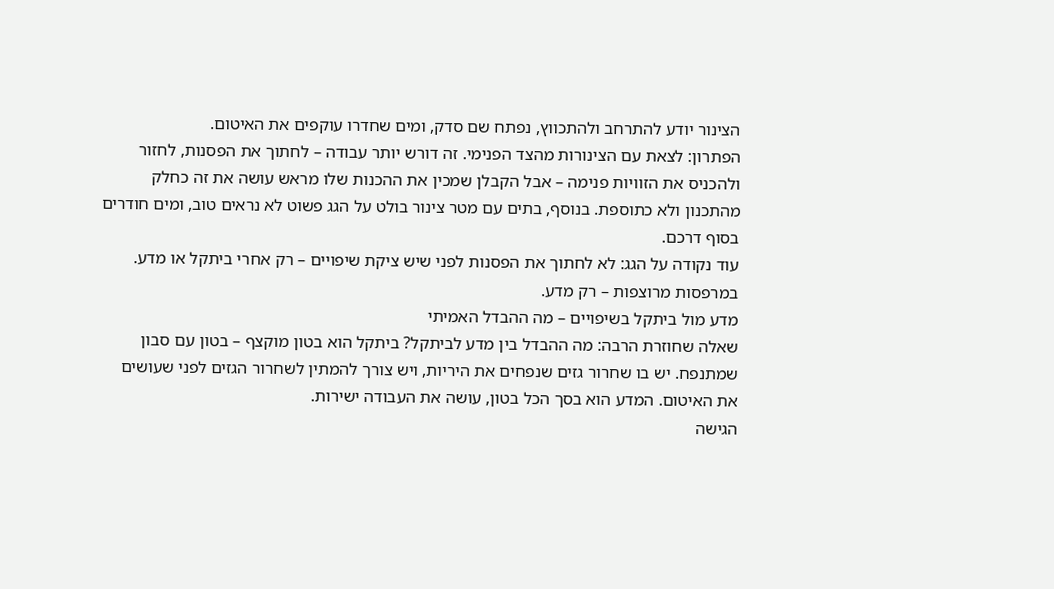הצינור יודע להתרחב ולהתכווץ, נפתח שם סדק, ומים שחדרו עוקפים את האיטום.
הפתרון: לצאת עם הצינורות מהצד הפנימי. זה דורש יותר עבודה – לחתוך את הפסנות, לחזור ולהכניס את הזוויות פנימה – אבל הקבלן שמכין את ההכנות שלו מראש עושה את זה כחלק מהתכנון ולא כתוספת. בנוסף, בתים עם מטר צינור בולט על הגג פשוט לא נראים טוב, ומים חודרים בסוף דרכם.
עוד נקודה על הגג: לא לחתוך את הפסנות לפני שיש ציקת שיפויים – רק אחרי ביתקל או מדע. במרפסות מרוצפות – רק מדע.
מדע מול ביתקל בשיפויים – מה ההבדל האמיתי
שאלה שחוזרת הרבה: מה ההבדל בין מדע לביתקל? ביתקל הוא בטון מוקצף – בטון עם סבון שמתנפח. יש בו שחרור גזים שנפחים את היריות, ויש צורך להמתין לשחרור הגזים לפני שעושים את האיטום. המדע הוא בסך הכל בטון, עושה את העבודה ישירות.
הגישה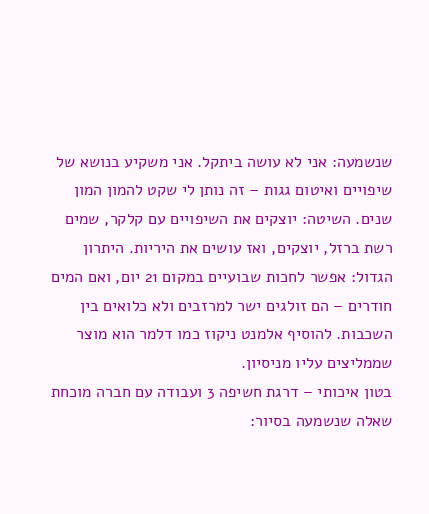שנשמעה: אני לא עושה ביתקל. אני משקיע בנושא של שיפויים ואיטום גגות – זה נותן לי שקט להמון המון שנים. השיטה: יוצקים את השיפויים עם קלקר, שמים רשת ברזל, יוצקים, ואז עושים את היריות. היתרון הגדול: אפשר לחכות שבועיים במקום 21 יום, ואם המים חודרים – הם זולגים ישר למרזבים ולא כלואים בין השכבות. להוסיף אלמנט ניקוז כמו דלמר הוא מוצר שממליצים עליו מניסיון.
בטון איכותי – דרגת חשיפה 3 ועבודה עם חברה מוכחת
שאלה שנשמעה בסיור: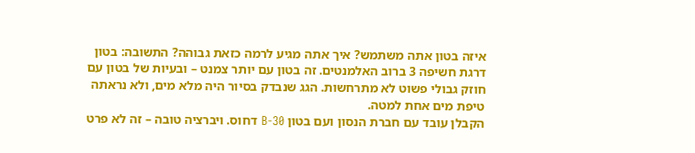איזה בטון אתה משתמש? איך אתה מגיע לרמה כזאת גבוהה? התשובה: בטון דרגת חשיפה 3 ברוב האלמנטים. זה בטון עם יותר צמנט – ובעיות של בטון עם חוזק גבולי פשוט לא מתרחשות. הגג שנבדק בסיור היה מלא מים, ולא נראתה טיפת מים אחת למטה.
הקבלן עובד עם חברת הנסון ועם בטון B-30 דחוס. ויברציה טובה – זה לא פרט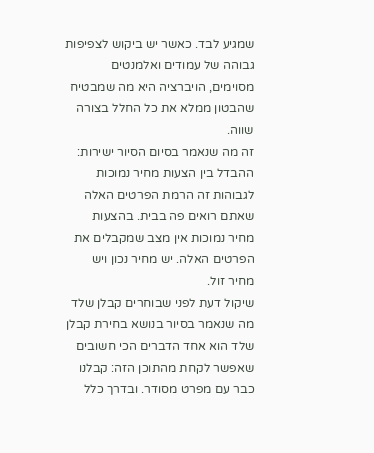שמגיע לבד. כאשר יש ביקוש לצפיפות גבוהה של עמודים ואלמנטים מסוימים, הויברציה היא מה שמבטיח שהבטון ממלא את כל החלל בצורה שווה.
זה מה שנאמר בסיום הסיור ישירות: ההבדל בין הצעות מחיר נמוכות לגבוהות זה הרמת הפרטים האלה שאתם רואים פה בבית. בהצעות מחיר נמוכות אין מצב שמקבלים את הפרטים האלה. יש מחיר נכון ויש מחיר זול.
שיקול דעת לפני שבוחרים קבלן שלד
מה שנאמר בסיור בנושא בחירת קבלן שלד הוא אחד הדברים הכי חשובים שאפשר לקחת מהתוכן הזה: קבלנו כבר עם מפרט מסודר. ובדרך כלל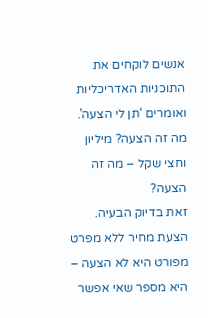אנשים לוקחים את התוכניות האדריכליות ואומרים ‘תן לי הצעה’. מה זה הצעה? מיליון וחצי שקל – מה זה הצעה?
זאת בדיוק הבעיה. הצעת מחיר ללא מפרט מפורט היא לא הצעה – היא מספר שאי אפשר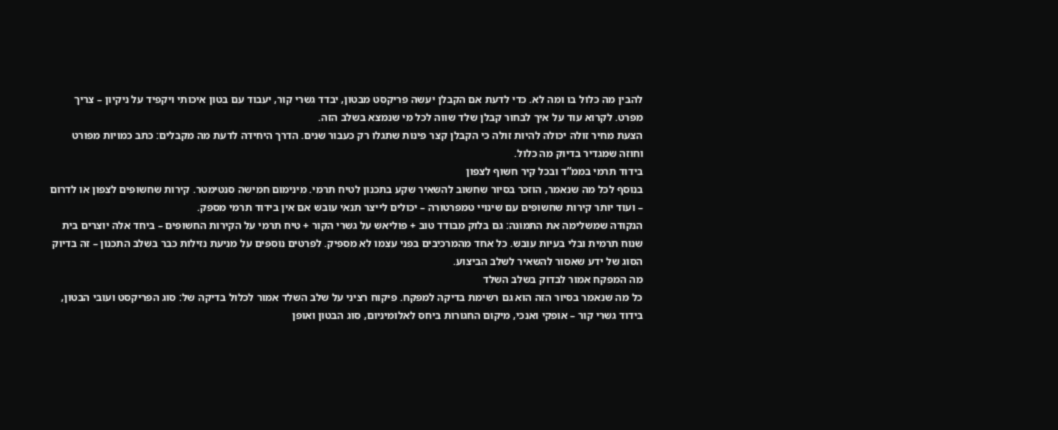להבין מה כלול בו ומה לא. כדי לדעת אם הקבלן יעשה פריקסט מבטון, יבדד גשרי קור, יעבוד עם בטון איכותי ויקפיד על ניקיון – צריך מפרט. לקרוא עוד על איך לבחור קבלן שלד שווה לכל מי שנמצא בשלב הזה.
הצעת מחיר זולה יכולה להיות זולה כי הקבלן קצר פינות שתגלו רק כעבור שנים. הדרך היחידה לדעת מה מקבלים: כתב כמויות מפורט וחוזה שמגדיר בדיוק מה כלול.
בידוד תרמי בממ”ד ובכל קיר חשוף לצפון
בנוסף לכל מה שנאמר, הוזכר בסיור שחשוב להשאיר שקע בתכנון לטיח תרמי. מינימום חמישה סנטימטר. קירות שחשופים לצפון או לדרום – ועוד יותר קירות שחשופים עם שינויי טמפרטורה – יכולים לייצר תנאי עובש אם אין בידוד תרמי מספק.
הנקודה שמשלימה את התמונה: גם בלוק מבודד טוב + פוליאש על גשרי הקור + טיח תרמי על הקירות החשופים – ביחד אלה יוצרים בית שנוח תרמית ובלי בעיות עובש. כל אחד מהמרכיבים בפני עצמו לא מספיק. לפרטים נוספים על מניעת נזילות כבר בשלב התכנון – זה בדיוק הסוג של ידע שאסור להשאיר לשלב הביצוע.
מה המפקח אמור לבדוק בשלב השלד
כל מה שנאמר בסיור הזה הוא גם רשימת בדיקה למפקח. פיקוח רציני על שלב השלד אמור לכלול בדיקה של: סוג הפריקסט ועובי הבטון, בידוד גשרי קור – אופקי ואנכי, מיקום החגורות ביחס לאלומיניום, סוג הבטון ואופן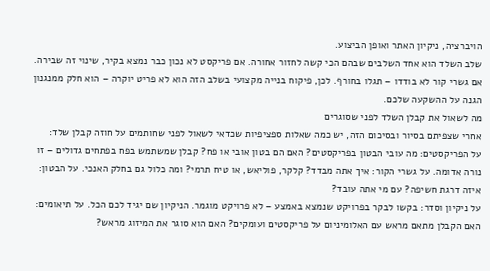הויברציה, ניקיון האתר ואופן הביצוע.
שלב השלד הוא אחד השלבים שבהם הכי קשה לחזור אחורה. אם פריקסט לא נכון כבר נמצא בקיר, שינוי זה שבירה. אם גשרי קור לא בודדו – תגלו בחורף. לכן, פיקוח בנייה מקצועי בשלב הזה הוא לא פריט יוקרה – הוא חלק ממנגנון הגנה על ההשקעה שלכם.
מה לשאול את קבלן השלד לפני שסוגרים
אחרי שצפיתם בסיור ובסיכום הזה, יש כמה שאלות ספציפיות שכדאי לשאול לפני שחותמים על חוזה קבלן שלד:
על הפריקסטים: מה עובי הבטון בפריקסטים? האם הם בטון אובי או פח? קבלן שמשתמש בפח בפתחים גדולים – זו נורה אדומה. על גשרי הקור: איך אתה מבדד? קלקר, פוליאש, או טיח תרמי? ומה כלול גם בחלק האנכי. על הבטון: איזה דרגת חשיפה? עם מי אתה עובד?
על ניקיון וסדר: בקשו לבקר בפרויקט שנמצא באמצע – לא פרויקט מוגמר. הניקיון שם יגיד לכם הכל. על תיאומים: האם הקבלן מתאם מראש עם האלומיניום על פריקסטים ועומקים? האם הוא סוגר את המיזוג מראש?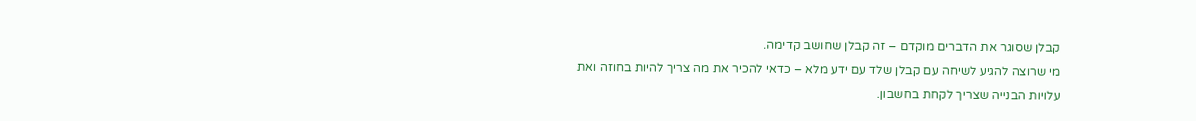קבלן שסוגר את הדברים מוקדם – זה קבלן שחושב קדימה.
מי שרוצה להגיע לשיחה עם קבלן שלד עם ידע מלא – כדאי להכיר את מה צריך להיות בחוזה ואת עלויות הבנייה שצריך לקחת בחשבון.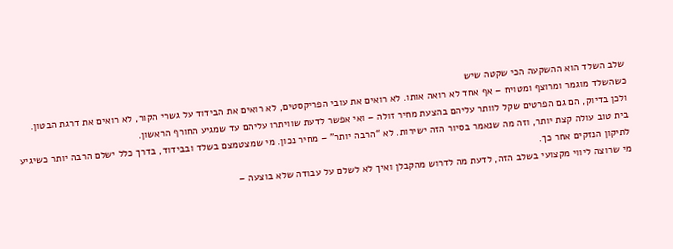שלב השלד הוא ההשקעה הכי שקטה שיש
כשהשלד מוגמר ומרוצף ומטויח – אף אחד לא רואה אותו. לא רואים את עובי הפריקסטים, לא רואים את הבידוד על גשרי הקור, לא רואים את דרגת הבטון. ולכן בדיוק, הם גם הפרטים שקל לוותר עליהם בהצעת מחיר זולה – ואי אפשר לדעת שוויתרו עליהם עד שמגיע החורף הראשון.
בית טוב עולה קצת יותר, וזה מה שנאמר בסיור הזה ישירות. לא “הרבה יותר” – מחיר נכון. מי שמצטמצם בשלד ובבידוד, בדרך כלל ישלם הרבה יותר כשיגיע לתיקון הנזקים אחר כך.
מי שרוצה ליווי מקצועי בשלב הזה, לדעת מה לדרוש מהקבלן ואיך לא לשלם על עבודה שלא בוצעה –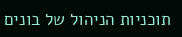תוכניות הניהול של בונים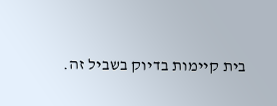בית קיימות בדיוק בשביל זה.